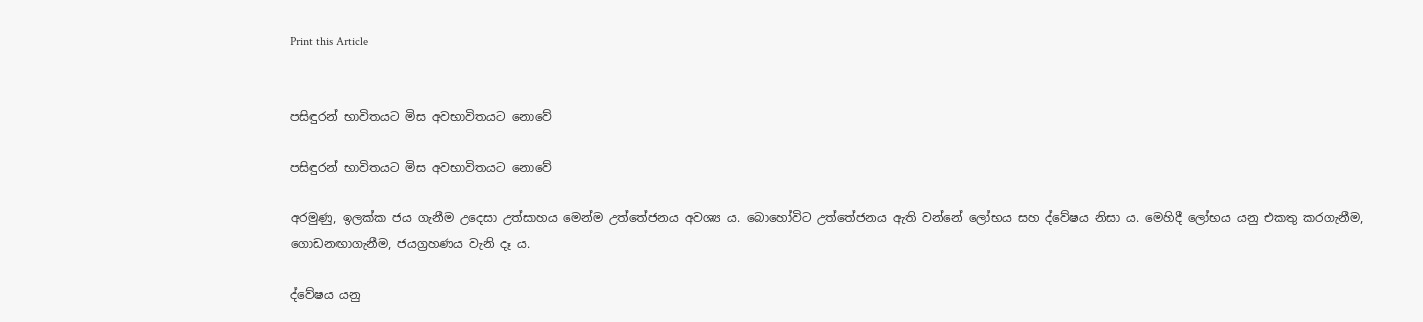Print this Article


පසිඳුරන් භාවිතයට මිස අවභාවිතයට නොවේ

පසිඳුරන් භාවිතයට මිස අවභාවිතයට නොවේ

අරමුණු, ඉලක්ක ජය ගැනීම උදෙසා උත්සාහය මෙන්ම උත්තේජනය අවශ්‍ය ය. බොහෝවිට උත්තේජනය ඇති වන්නේ ලෝභය සහ ද්වේෂය නිසා ය. මෙහිදී ලෝභය යනු එකතු කරගැනීම, ගොඩනඟාගැනීම, ජයග්‍රහණය වැනි දෑ ය.

ද්වේෂය යනු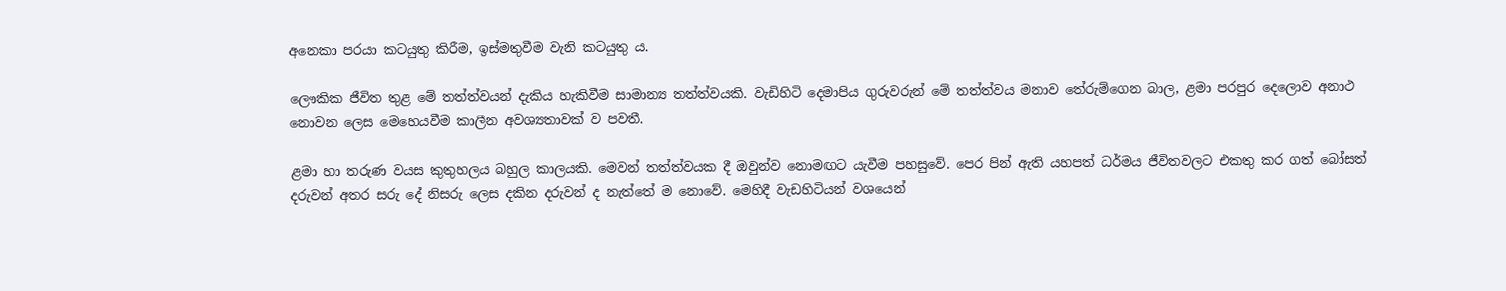අනෙකා පරයා කටයුතු කිරීම, ඉස්මතුවීම වැනි කටයුතු ය.

ලෞකික ජීවිත තුළ මේ තත්ත්වයන් දැකිය හැකිවීම සාමාන්‍ය තත්ත්වයකි. වැඩිහිටි දෙමාපිය ගුරුවරුන් මේ තත්ත්වය මනාව තේරුම්ගෙන බාල, ළමා පරපුර දෙලොව අනාථ නොවන ලෙස මෙහෙයවීම කාලීන අවශ්‍යතාවක් ව පවතී.

ළමා හා තරුණ වයස කුතුහලය බහුල කාලයකි. මෙවන් තත්ත්වයක දී ඔවුන්ව නොමඟට යැවීම පහසුවේ. පෙර පින් ඇති යහපත් ධර්මය ජීවිතවලට එකතු කර ගත් බෝසත් දරුවන් අතර සරු දේ නිසරු ලෙස දකින දරුවන් ද නැත්තේ ම නොවේ. මෙහිදී වැඩහිටියන් වශයෙන්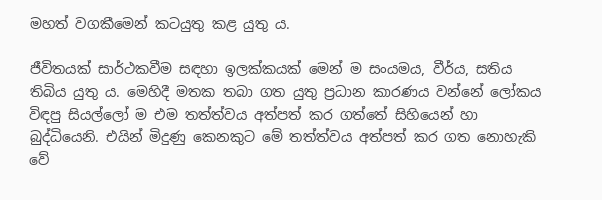මහත් වගකීමෙන් කටයුතු කළ යුතු ය.

ජීවිතයක් සාර්ථකවීම සඳහා ඉලක්කයක් මෙන් ම සංයමය, වීර්ය, සතිය තිබිය යුතු ය. මෙහිදී මතක තබා ගත යුතු ප්‍රධාන කාරණය වන්නේ ලෝකය විඳපු සියල්ලෝ ම එම තත්ත්වය අත්පත් කර ගත්තේ සිහියෙන් හා බුද්ධියෙනි. එයින් මිදුණු කෙනකුට මේ තත්ත්වය අත්පත් කර ගත නොහැකි වේ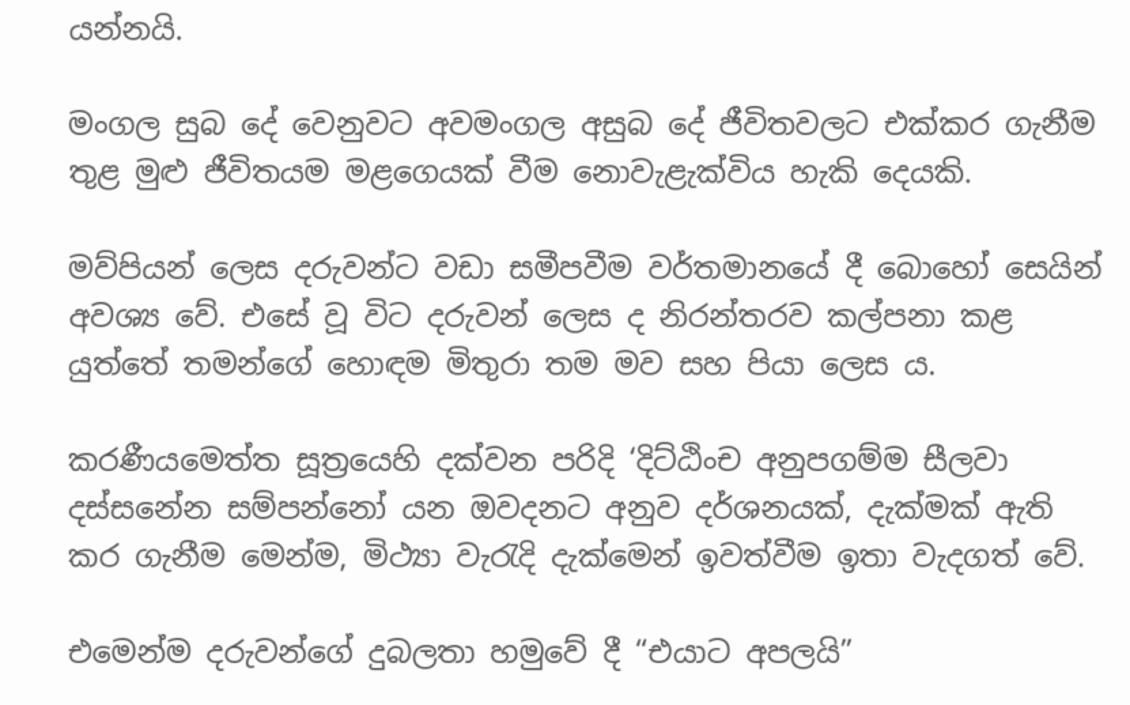යන්නයි.

මංගල සුබ දේ වෙනුවට අවමංගල අසුබ දේ ජීවිතවලට එක්කර ගැනීම තුළ මුළු ජීවිතයම මළගෙයක් වීම නොවැළැක්විය හැකි දෙයකි.

මව්පියන් ලෙස දරුවන්ට වඩා සමීපවීම වර්තමානයේ දී බොහෝ සෙයින් අවශ්‍ය වේ. එසේ වූ විට දරුවන් ලෙස ද නිරන්තරව කල්පනා කළ යුත්තේ තමන්ගේ හොඳම මිතුරා තම මව සහ පියා ලෙස ය.

කරණීයමෙත්ත සූත්‍රයෙහි දක්වන පරිදි ‘දිට්ඨිංච අනුපගම්ම සීලවා දස්සනේන සම්පන්නෝ යන ඔවදනට අනුව දර්ශනයක්, දැක්මක් ඇති කර ගැනීම මෙන්ම, මිථ්‍යා වැරැදි දැක්මෙන් ඉවත්වීම ඉතා වැදගත් වේ.

එමෙන්ම දරුවන්ගේ දුබලතා හමුවේ දී “එයාට අපලයි”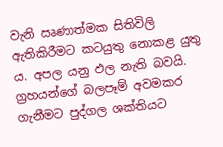වැනි ඍණාත්මක සිතිවිලි ඇතිකිරීමට කටයුතු නොකළ යුතු ය. අපල යනු ඵල නැති බවයි. ග්‍රහයන්ගේ බලපෑම් අවමකර ගැනීමට පුද්ගල ශක්තියට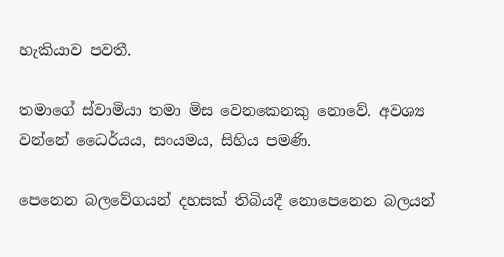හැකියාව පවතී.

තමාගේ ස්වාමියා තමා මිස වෙනකෙනකු නොවේ. අවශ්‍ය වන්නේ ධෛර්යය, සංයමය, සිහිය පමණි.

පෙනෙන බලවේගයන් දහසක් තිබියදී නොපෙනෙන බලයන්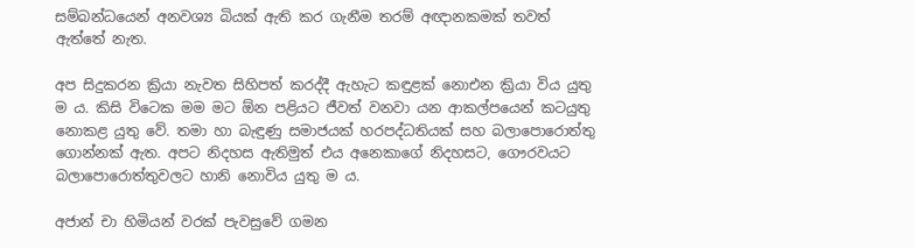සම්බන්ධයෙන් අනවශ්‍ය බියක් ඇති කර ගැනීම තරම් අඥානකමක් තවත් ඇත්තේ නැත.

අප සිදුකරන ක්‍රියා නැවත සිහිපත් කරද්දී ඇහැට කඳුළක් නොඑන ක්‍රියා විය යුතු ම ය. කිසි විටෙක මම මට ඕන පළියට ජීවත් වනවා යන ආකල්පයෙන් කටයුතු නොකළ යුතු වේ. තමා හා බැඳුණු සමාජයක් හරපද්ධතියක් සහ බලාපොරොත්තු ගොන්නක් ඇත. අපට නිදහස ඇතිමුත් එය අනෙකාගේ නිදහසට, ගෞරවයට බලාපොරොත්තුවලට හානි නොවිය යුතු ම ය.

අජාන් චා හිමියන් වරක් පැවසුවේ ගමන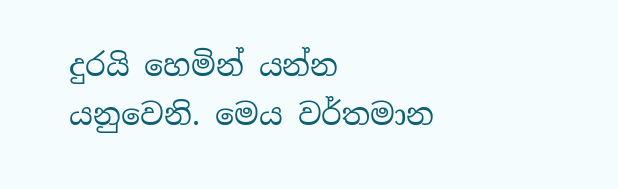දුරයි හෙමින් යන්න යනුවෙනි. මෙය වර්තමාන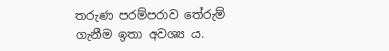තරුණ පරම්පරාව තේරුම් ගැනීම ඉතා අවශ්‍ය ය.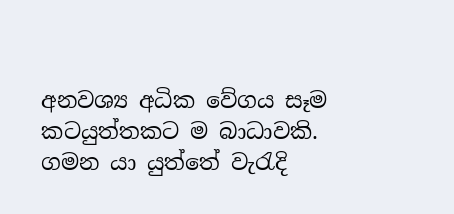අනවශ්‍ය අධික වේගය සෑම කටයුත්තකට ම බාධාවකි. ගමන යා යුත්තේ වැරැදි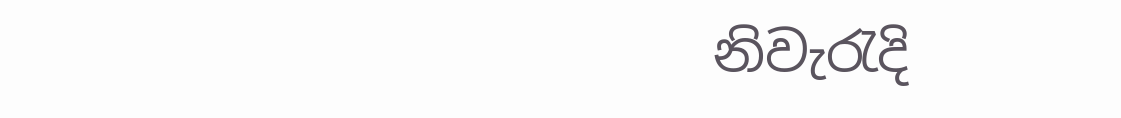නිවැරැදි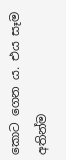කොට ගෙන ය. එය සෑම අතින්ම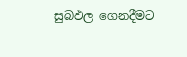සුබඵල ගෙනදීමට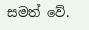සමත් වේ.